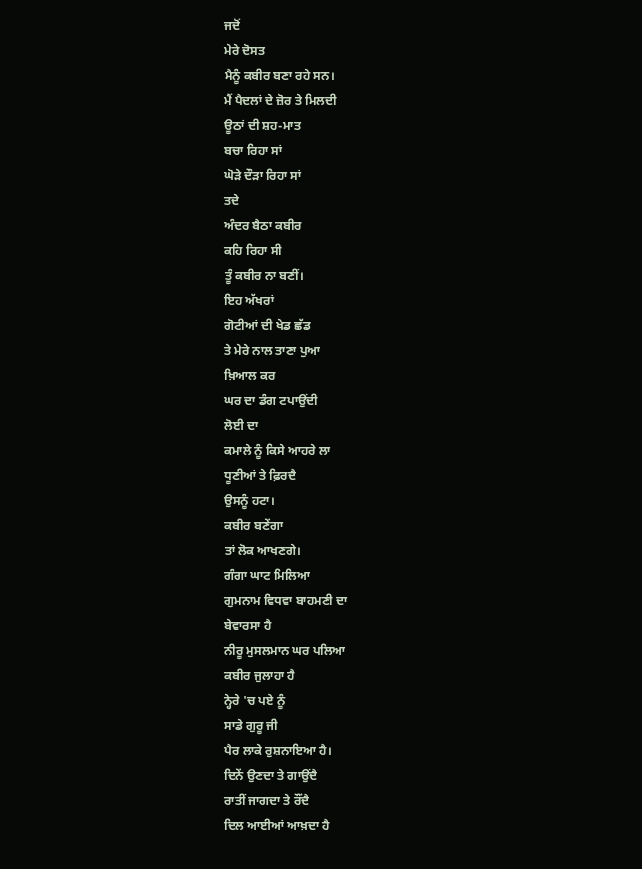ਜਦੋਂ
ਮੇਰੇ ਦੋਸਤ
ਮੈਨੂੰ ਕਬੀਰ ਬਣਾ ਰਹੇ ਸਨ।
ਮੈਂ ਪੈਦਲਾਂ ਦੇ ਜ਼ੋਰ ਤੇ ਮਿਲਦੀ
ਊਠਾਂ ਦੀ ਸ਼ਹ-ਮਾਤ
ਬਚਾ ਰਿਹਾ ਸਾਂ
ਘੋੜੇ ਦੌੜਾ ਰਿਹਾ ਸਾਂ
ਤਦੇ
ਅੰਦਰ ਬੈਠਾ ਕਬੀਰ
ਕਹਿ ਰਿਹਾ ਸੀ
ਤੂੰ ਕਬੀਰ ਨਾ ਬਣੀਂ।
ਇਹ ਅੱਖਰਾਂ
ਗੋਟੀਆਂ ਦੀ ਖੇਡ ਛੱਡ
ਤੇ ਮੇਰੇ ਨਾਲ ਤਾਣਾ ਪੁਆ
ਖ਼ਿਆਲ ਕਰ
ਘਰ ਦਾ ਡੰਗ ਟਪਾਉਂਦੀ
ਲੋਈ ਦਾ
ਕਮਾਲੇ ਨੂੰ ਕਿਸੇ ਆਹਰੇ ਲਾ
ਧੂਣੀਆਂ ਤੇ ਫ਼ਿਰਦੈ
ਉਸਨੂੰ ਹਟਾ।
ਕਬੀਰ ਬਣੇਂਗਾ
ਤਾਂ ਲੋਕ ਆਖਣਗੇ।
ਗੰਗਾ ਘਾਟ ਮਿਲਿਆ
ਗੁਮਨਾਮ ਵਿਧਵਾ ਬਾਹਮਣੀ ਦਾ
ਬੇਵਾਰਸਾ ਹੈ
ਨੀਰੂ ਮੁਸਲਮਾਨ ਘਰ ਪਲਿਆ
ਕਬੀਰ ਜੁਲਾਹਾ ਹੈ
ਨ੍ਹੇਰੇ 'ਚ ਪਏ ਨੂੰ
ਸਾਡੇ ਗੁਰੂ ਜੀ
ਪੈਰ ਲਾਕੇ ਰੁਸ਼ਨਾਇਆ ਹੈ।
ਦਿਨੇਂ ਉਣਦਾ ਤੇ ਗਾਉਂਦੈ
ਰਾਤੀਂ ਜਾਗਦਾ ਤੇ ਰੌਂਦੈ
ਦਿਲ ਆਈਆਂ ਆਖ਼ਦਾ ਹੈ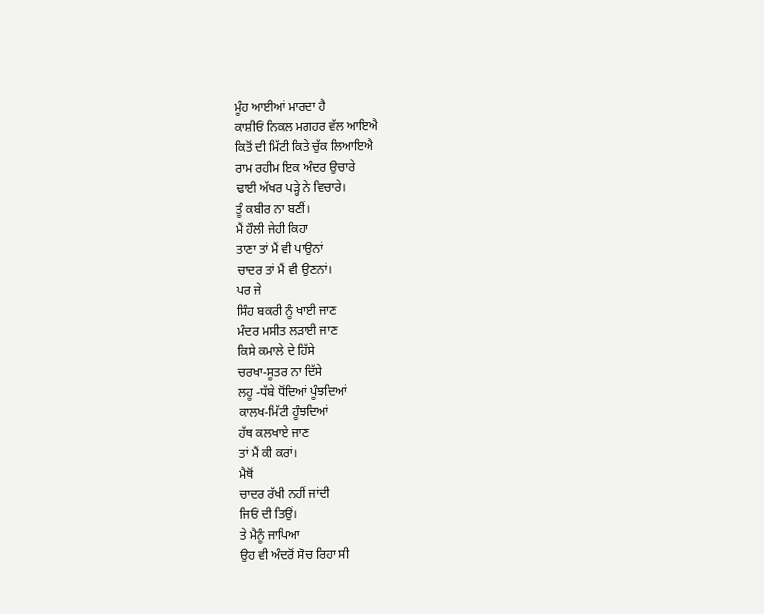ਮੂੰਹ ਆਈਆਂ ਮਾਰਦਾ ਹੈ
ਕਾਸ਼ੀਓਂ ਨਿਕਲ ਮਗਹਰ ਵੱਲ ਆਇਐ
ਕਿਤੋਂ ਦੀ ਮਿੱਟੀ ਕਿਤੇ ਚੁੱਕ ਲਿਆਇਐ
ਰਾਮ ਰਹੀਮ ਇਕ ਅੰਦਰ ਉਚਾਰੇ
ਢਾਈ ਅੱਖਰ ਪੜ੍ਹੇ ਨੇ ਵਿਚਾਰੇ।
ਤੂੰ ਕਬੀਰ ਨਾ ਬਣੀਂ।
ਮੈਂ ਹੌਲੀ ਜੇਹੀ ਕਿਹਾ
ਤਾਣਾ ਤਾਂ ਮੈਂ ਵੀ ਪਾਉਨਾਂ
ਚਾਦਰ ਤਾਂ ਮੈਂ ਵੀ ਉਣਨਾਂ।
ਪਰ ਜੇ
ਸਿੰਹ ਬਕਰੀ ਨੂੰ ਖਾਈ ਜਾਣ
ਮੰਦਰ ਮਸੀਤ ਲੜਾਈ ਜਾਣ
ਕਿਸੇ ਕਮਾਲੇ ਦੇ ਹਿੱਸੇ
ਚਰਖਾ-ਸੂਤਰ ਨਾ ਦਿੱਸੇ
ਲਹੂ -ਧੱਬੇ ਧੋਂਦਿਆਂ ਪੂੰਝਦਿਆਂ
ਕਾਲਖ-ਮਿੱਟੀ ਹੂੰਝਦਿਆਂ
ਹੱਥ ਕਲਖਾਏ ਜਾਣ
ਤਾਂ ਮੈਂ ਕੀ ਕਰਾਂ।
ਮੈਥੋਂ
ਚਾਦਰ ਰੱਖੀ ਨਹੀਂ ਜਾਂਦੀ
ਜਿਓਂ ਦੀ ਤਿਉਂ।
ਤੇ ਮੈਨੂੰ ਜਾਪਿਆ
ਉਹ ਵੀ ਅੰਦਰੋਂ ਸੋਚ ਰਿਹਾ ਸੀ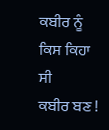ਕਬੀਰ ਨੂੰ ਕਿਸ ਕਿਹਾ ਸੀ
ਕਬੀਰ ਬਣ !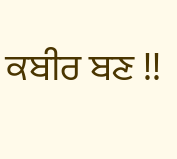ਕਬੀਰ ਬਣ !!